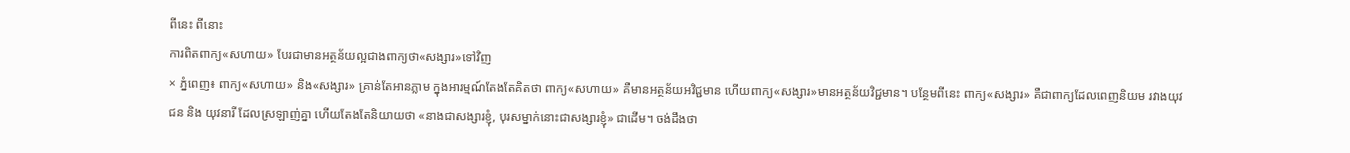ពីនេះ ពីនោះ
ការពិតពាក្យ«សហាយ» បែរជាមានអត្ថន័យល្អជាងពាក្យថា«សង្សារ»ទៅវិញ
× ភ្នំពេញ៖ ពាក្យ«សហាយ» និង«សង្សារ» គ្រាន់តែអានភ្លាម ក្នុងអារម្មណ៍តែងតែគិតថា ពាក្យ«សហាយ» គឺមានអត្ថន័យអវិជ្ជមាន ហើយពាក្យ«សង្សារ»មានអត្ថន័យវិជ្ជមាន។ បន្ថែមពីនេះ ពាក្យ«សង្សារ» គឺជាពាក្យដែលពេញនិយម រវាងយុវជន និង យុវនារី ដែលស្រឡាញ់គ្នា ហើយតែងតែនិយាយថា «នាងជាសង្សារខ្ញុំ, បុរសម្នាក់នោះជាសង្សារខ្ញុំ» ជាដើម។ ចង់ដឹងថា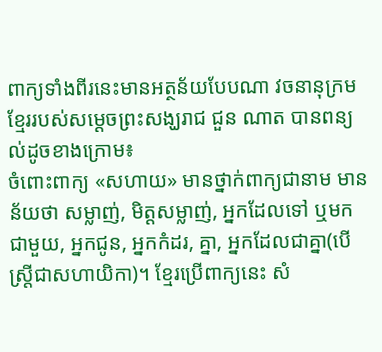ពាក្យទាំងពីរនេះមានអត្ថន័យបែបណា វចនានុក្រមខ្មែររបស់សម្ដេចព្រះសង្ឃរាជ ជួន ណាត បានពន្យល់ដូចខាងក្រោម៖
ចំពោះពាក្យ «សហាយ» មានថ្នាក់ពាក្យជានាម មានន័យថា សម្លាញ់, មិត្តសម្លាញ់, អ្នកដែលទៅ ឬមកជាមួយ, អ្នកជូន, អ្នកកំដរ, គ្នា, អ្នកដែលជាគ្នា(បើស្ត្រីជាសហាយិកា)។ ខ្មែរប្រើពាក្យនេះ សំ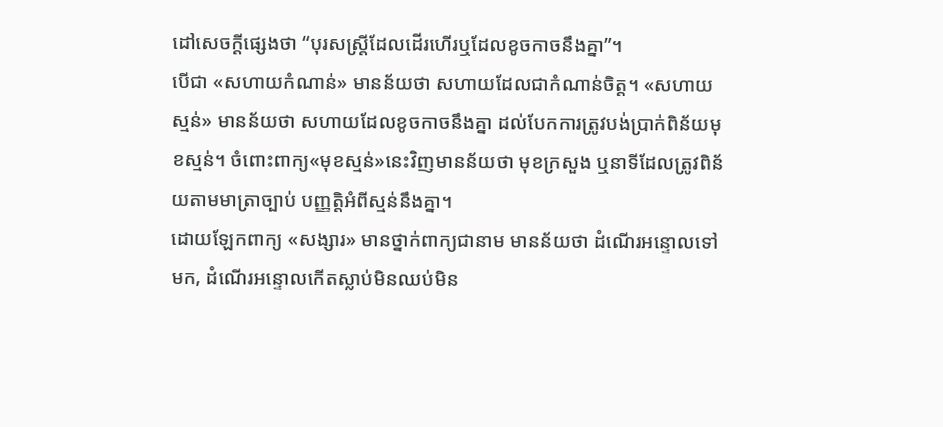ដៅសេចក្ដីផ្សេងថា “បុរសស្ត្រីដែលដើរហើរឬដែលខូចកាចនឹងគ្នា”។
បើជា «សហាយកំណាន់» មានន័យថា សហាយដែលជាកំណាន់ចិត្ត។ «សហាយស្មន់» មានន័យថា សហាយដែលខូចកាចនឹងគ្នា ដល់បែកការត្រូវបង់ប្រាក់ពិន័យមុខស្មន់។ ចំពោះពាក្យ«មុខស្មន់»នេះវិញមានន័យថា មុខក្រសួង ឬនាទីដែលត្រូវពិន័យតាមមាត្រាច្បាប់ បញ្ញត្តិអំពីស្មន់នឹងគ្នា។
ដោយឡែកពាក្យ «សង្សារ» មានថ្នាក់ពាក្យជានាម មានន័យថា ដំណើរអន្ទោលទៅមក, ដំណើរអន្ទោលកើតស្លាប់មិនឈប់មិន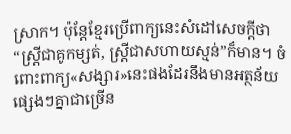ស្រាក។ ប៉ុន្តែខ្មែរប្រើពាក្យនេះសំដៅសេចក្ដីថា “ស្ដ្រីជាគូកម្សត់, ស្ដ្រីជាសហាយស្មន់”ក៏មាន។ ចំពោះពាក្យ«សង្សារ»នេះផងដែរនឹងមានអត្ថន័យផ្សេងៗគ្នាជាច្រើន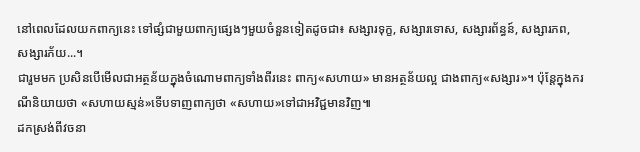នៅពេលដែលយកពាក្យនេះ ទៅផ្សំជាមួយពាក្យផ្សេងៗមួយចំនួនទៀតដូចជា៖ សង្សារទុក្ខ, សង្សារទោស, សង្សារព័ន្ធន៍, សង្សារភព, សង្សារភ័យ...។
ជារួមមក ប្រសិនបើមើលជាអត្ថន័យក្នុងចំណោមពាក្យទាំងពីរនេះ ពាក្យ«សហាយ» មានអត្ថន័យល្អ ជាងពាក្យ«សង្សារ»។ ប៉ុន្តែក្នុងករណីនិយាយថា «សហាយស្មន់»ទើបទាញពាក្យថា «សហាយ»ទៅជាអវិជ្ជមានវិញ៕
ដកស្រង់ពីវចនា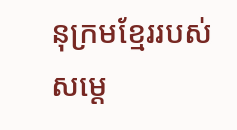នុក្រមខ្មែររបស់សម្ដេ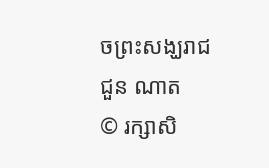ចព្រះសង្ឃរាជ ជួន ណាត
© រក្សាសិ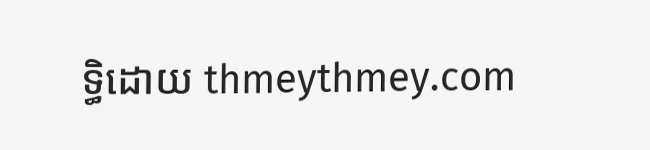ទ្ធិដោយ thmeythmey.com